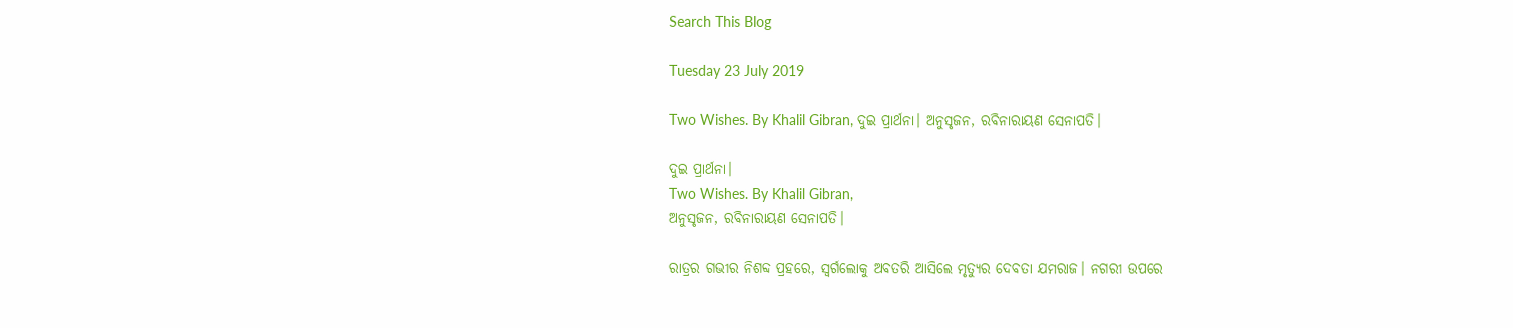Search This Blog

Tuesday 23 July 2019

Two Wishes. By Khalil Gibran, ଦୁଇ ପ୍ରାର୍ଥନା। ଅନୁସୃଜନ, ରବିନାରାୟଣ ସେନାପତି।

ଦୁଇ ପ୍ରାର୍ଥନା।
Two Wishes. By Khalil Gibran,
ଅନୁସୃଜନ, ରବିନାରାୟଣ ସେନାପତି।

ରାତ୍ରର ଗଭୀର ନିଶବ୍ଦ ପ୍ରହରେ, ସ୍ବର୍ଗଲୋକୁ ଅବତରି ଆସିଲେ ମୃତ୍ୟୁର ଦେବତା ଯମରାଜ। ନଗରୀ ଉପରେ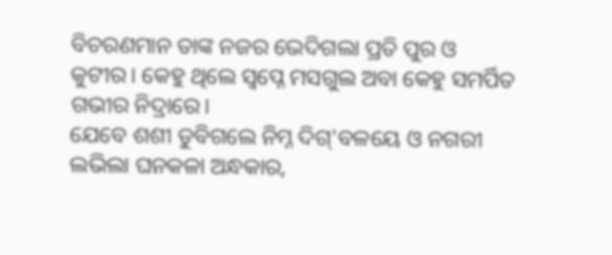ବିଚରଣମାନ ତାଙ୍କ ନଜର ଭେଦିଗଲା ପ୍ରତି ପୁର ଓ କୁଟୀର। କେହୁ ଥିଲେ ସ୍ବପ୍ନେ ମସଗୁଲ ଅବା କେହୁ ସମର୍ପିତ ଗଭୀର ନିଦ୍ରାରେ।
ଯେବେ ଶଶୀ ଡୁବିଗଲେ ନିମ୍ନ ଦିଗ୍'ବଳୟେ ଓ ନଗରୀ ଲଭିଲା ଘନକଳା ଅନ୍ଧକାର,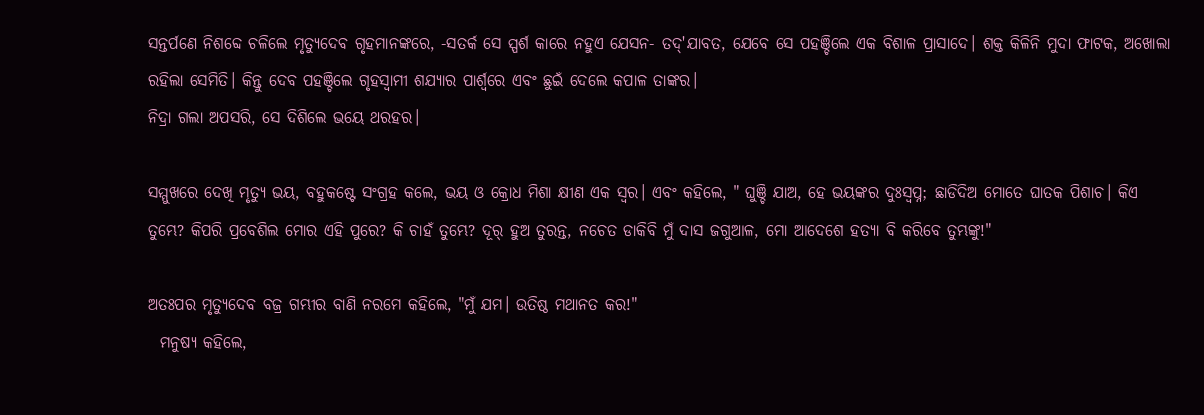ସନ୍ତର୍ପଣେ ନିଶବ୍ଦେ ଚଳିଲେ ମୃତ୍ୟୁଦେବ ଗୃହମାନଙ୍କରେ, -ସତର୍କ ସେ ସ୍ପର୍ଶ କାରେ ନହୁଏ ଯେସନ- ତଦ୍'ଯାବତ, ଯେବେ ସେ ପହଞ୍ଚିଲେ ଏକ ବିଶାଳ ପ୍ରାସାଦେ। ଶକ୍ତ କିଳିନି ମୁଦା ଫାଟକ, ଅଖୋଲା ରହିଲା ସେମିତି। କିନ୍ତୁ ଦେବ ପହଞ୍ଚିଲେ ଗୃହସ୍ବାମୀ ଶଯ୍ୟାର ପାର୍ଶ୍ବରେ ଏବଂ ଛୁଇଁ ଦେଲେ କପାଳ ତାଙ୍କର।
ନିଦ୍ରା ଗଲା ଅପସରି, ସେ ଦିଶିଲେ ଭୟେ ଥରହର।

ସମ୍ମୁଖରେ ଦେଖି ମୃତ୍ୟୁ ଭୟ, ବହୁକଷ୍ଟେ ସଂଗ୍ରହ କଲେ, ଭୟ ଓ କ୍ରୋଧ ମିଶା କ୍ଷୀଣ ଏକ ସ୍ବର। ଏବଂ କହିଲେ, " ଘୁଞ୍ଚି ଯାଅ, ହେ ଭୟଙ୍କର ଦୁଃସ୍ବପ୍ନ; ଛାଡିଦିଅ ମୋତେ ଘାତକ ପିଶାଚ। କିଏ ତୁମ୍ଭେ? କିପରି ପ୍ରବେଶିଲ ମୋର ଏହି ପୁରେ? କି ଚାହଁ ତୁମ୍ଭେ? ଦୂର୍ ହୁଅ ତୁରନ୍ତ, ନଚେତ ଡାକିବି ମୁଁ ଦାସ ଜଗୁଆଳ, ମୋ ଆଦେଶେ ହତ୍ୟା ବି କରିବେ ତୁମ୍ଭଙ୍କୁ!"

ଅତଃପର ମୃତ୍ୟୁଦେବ ବଜ୍ର ଗମ୍ଭୀର ବାଣି ନରମେ କହିଲେ, "ମୁଁ ଯମ। ଉତିଷ୍ଠ ମଥାନତ କର!"
  ମନୁଷ୍ୟ କହିଲେ,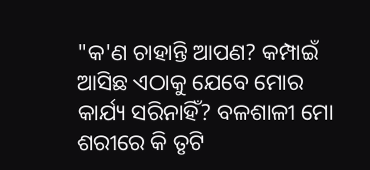"କ'ଣ ଚାହାନ୍ତି ଆପଣ? କମ୍ପାଇଁ ଆସିଛ ଏଠାକୁ ଯେବେ ମୋର କାର୍ଯ୍ୟ ସରିନାହିଁ? ବଳଶାଳୀ ମୋ ଶରୀରେ କି ତୃଟି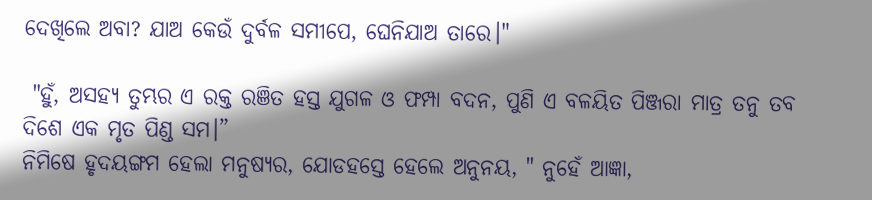ଦେଖିଲେ ଅବା? ଯାଅ କେଉଁ ଦୁର୍ବଳ ସମୀପେ, ଘେନିଯାଅ ତାରେ।"

 "ହୁଁ, ଅସହ୍ୟ ତୁମ୍ଭର ଏ ରକ୍ତ ରଞିତ ହସ୍ତ ଯୁଗଳ ଓ ଫମ୍ପା ବଦନ, ପୁଣି ଏ ବଳୟିତ ପିଞ୍ଜରା ମାତ୍ର ତନୁ ତବ ଦିଶେ ଏକ ମୃତ ପିଣ୍ଡ ସମ।”
ନିମିଷେ ହୃଦୟଙ୍ଗମ ହେଲା ମନୁଷ୍ୟର, ଯୋଡହସ୍ତେ ହେଲେ ଅନୁନୟ, " ନୁହେଁ ଆଜ୍ଞା,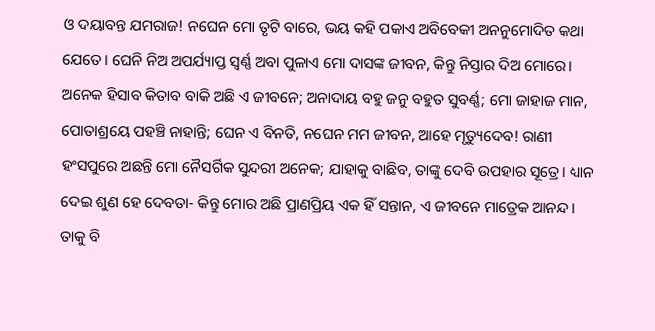ଓ ଦୟାବନ୍ତ ଯମରାଜ! ନଘେନ ମୋ ତୃଟି ବାରେ, ଭୟ କହି ପକାଏ ଅବିବେକୀ ଅନନୁମୋଦିତ କଥା ଯେତେ। ଘେନି ନିଅ ଅପର୍ଯ୍ୟାପ୍ତ ସ୍ବର୍ଣ୍ଣ ଅବା ପୁଳାଏ ମୋ ଦାସଙ୍କ ଜୀବନ, କିନ୍ତୁ ନିସ୍ତାର ଦିଅ ମୋରେ। ଅନେକ ହିସାବ କିତାବ ବାକି ଅଛି ଏ ଜୀବନେ; ଅନାଦାୟ ବହୁ ଜନୁ ବହୁତ ସୁବର୍ଣ୍ଣ; ମୋ ଜାହାଜ ମାନ, ପୋତାଶ୍ରୟେ ପହଞ୍ଚି ନାହାନ୍ତି; ଘେନ ଏ ବିନତି, ନଘେନ ମମ ଜୀବନ, ଆହେ ମୃତ୍ୟୁଦେବ! ରାଣୀ ହଂସପୁରେ ଅଛନ୍ତି ମୋ ନୈସର୍ଗିକ ସୁନ୍ଦରୀ ଅନେକ; ଯାହାକୁ ବାଛିବ, ତାଙ୍କୁ ଦେବି ଉପହାର ସୂତ୍ରେ। ଧ୍ୟାନ ଦେଇ ଶୁଣ ହେ ଦେବତା- କିନ୍ତୁ ମୋର ଅଛି ପ୍ରାଣପ୍ରିୟ ଏକ ହିଁ ସନ୍ତାନ, ଏ ଜୀବନେ ମାତ୍ରେକ ଆନନ୍ଦ। ତାକୁ ବି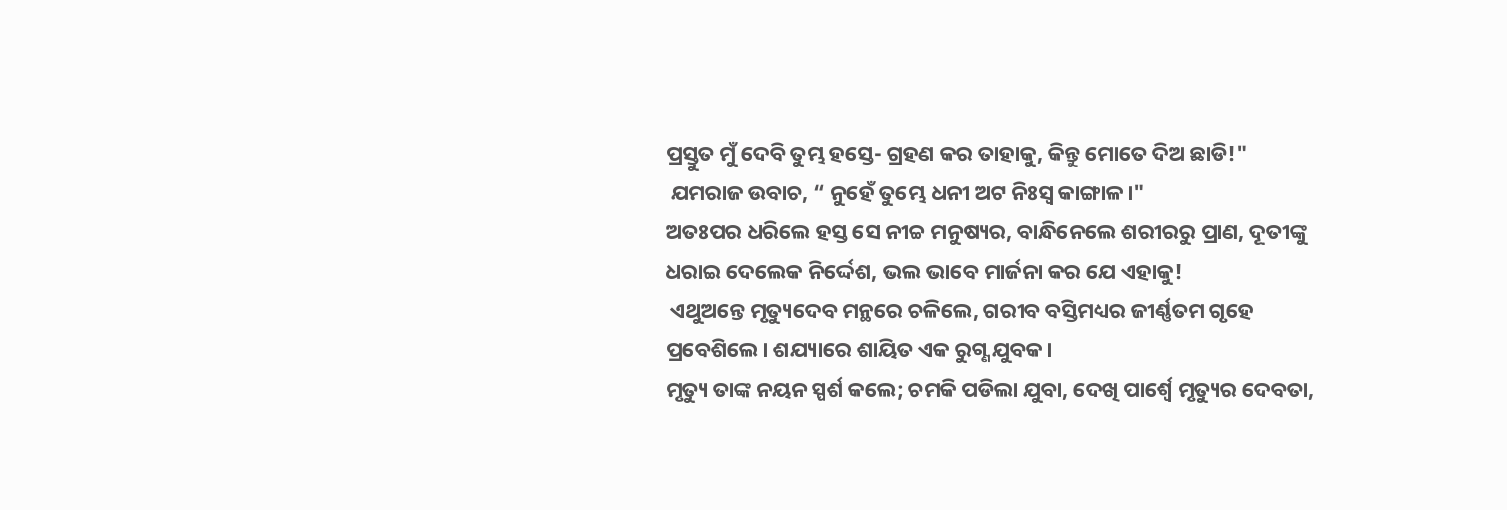ପ୍ରସ୍ତୁତ ମୁଁ ଦେବି ତୁମ୍ଭ ହସ୍ତେ- ଗ୍ରହଣ କର ତାହାକୁ, କିନ୍ତୁ ମୋତେ ଦିଅ ଛାଡି!"
 ଯମରାଜ ଉବାଚ, “ ନୁହେଁ ତୁମ୍ଭେ ଧନୀ ଅଟ ନିଃସ୍ବ କାଙ୍ଗାଳ।"
ଅତଃପର ଧରିଲେ ହସ୍ତ ସେ ନୀଚ୍ଚ ମନୁଷ୍ୟର, ବାନ୍ଧିନେଲେ ଶରୀରରୁ ପ୍ରାଣ, ଦୂତୀଙ୍କୁ ଧରାଇ ଦେଲେକ ନିର୍ଦ୍ଦେଶ, ଭଲ ଭାବେ ମାର୍ଜନା କର ଯେ ଏହାକୁ!
 ଏଥୁଅନ୍ତେ ମୃତ୍ୟୁଦେବ ମନ୍ଥରେ ଚଳିଲେ, ଗରୀବ ବସ୍ତିମଧ୍ୟର ଜୀର୍ଣ୍ଣତମ ଗୃହେ ପ୍ରବେଶିଲେ। ଶଯ୍ୟାରେ ଶାୟିତ ଏକ ରୁଗ୍ଣ ଯୁବକ।
ମୃତ୍ୟୁ ତାଙ୍କ ନୟନ ସ୍ପର୍ଶ କଲେ; ଚମକି ପଡିଲା ଯୁବା, ଦେଖି ପାର୍ଶ୍ବେ ମୃତ୍ୟୁର ଦେବତା,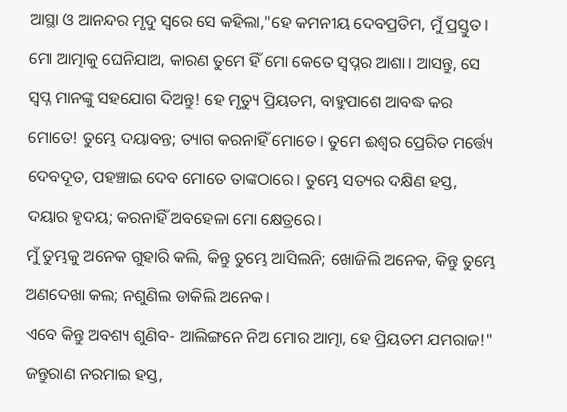ଆସ୍ଥା ଓ ଆନନ୍ଦର ମୃଦୁ ସ୍ବରେ ସେ କହିଲା,"ହେ କମନୀୟ ଦେବପ୍ରତିମ, ମୁଁ ପ୍ରସ୍ତୁତ। ମୋ ଆତ୍ମାକୁ ଘେନିଯାଅ, କାରଣ ତୁମେ ହିଁ ମୋ କେତେ ସ୍ବପ୍ନର ଆଶା। ଆସନ୍ତୁ, ସେ ସ୍ବପ୍ନ ମାନଙ୍କୁ ସହଯୋଗ ଦିଅନ୍ତୁ! ହେ ମୃତ୍ୟୁ ପ୍ରିୟତମ, ବାହୁପାଶେ ଆବଦ୍ଧ କର ମୋତେ! ତୁମ୍ଭେ ଦୟାବନ୍ତ; ତ୍ୟାଗ କରନାହିଁ ମୋତେ। ତୁମେ ଈଶ୍ବର ପ୍ରେରିତ ମର୍ତ୍ତ୍ୟେ ଦେବଦୂତ, ପହଞ୍ଚାଇ ଦେବ ମୋତେ ତାଙ୍କଠାରେ। ତୁମ୍ଭେ ସତ୍ୟର ଦକ୍ଷିଣ ହସ୍ତ, ଦୟାର ହୃଦୟ; କରନାହିଁ ଅବହେଳା ମୋ କ୍ଷେତ୍ରରେ।
ମୁଁ ତୁମ୍ଭକୁ ଅନେକ ଗୁହାରି କଲି, କିନ୍ତୁ ତୁମ୍ଭେ ଆସିଲନି; ଖୋଜିଲି ଅନେକ, କିନ୍ତୁ ତୁମ୍ଭେ ଅଣଦେଖା କଲ; ନଶୁଣିଲ ଡାକିଲି ଅନେକ।
ଏବେ କିନ୍ତୁ ଅବଶ୍ୟ ଶୁଣିବ- ଆଲିଙ୍ଗନେ ନିଅ ମୋର ଆତ୍ମା, ହେ ପ୍ରିୟତମ ଯମରାଜ!"
ଜନ୍ତୁରାଣ ନରମାଇ ହସ୍ତ,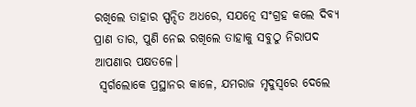ରଖିଲେ ତାହାର ସ୍ପନ୍ଦିତ ଅଧରେ, ସଯତ୍ନେ ସଂଗ୍ରହ କଲେ ଦିବ୍ୟ ପ୍ରାଣ ତାର, ପୁଣି ନେଇ ରଖିଲେ ତାହାକୁ ସବୁଠୁ ନିରାପଦ ଆପଣାର ପକ୍ଷତଳେ।
 ସ୍ବର୍ଗଲୋକେ ପ୍ରସ୍ଥାନର କାଳେ, ଯମରାଜ ମୃଦୁସ୍ବରେ ଦେଲେ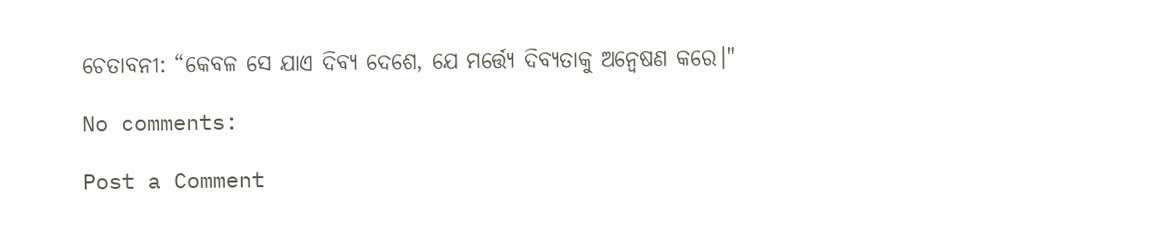ଚେତାବନୀ: “କେବଳ ସେ ଯାଏ ଦିବ୍ୟ ଦେଶେ, ଯେ ମର୍ତ୍ତ୍ୟେ ଦିବ୍ୟତାକୁ ଅନ୍ବେଷଣ କରେ।"

No comments:

Post a Comment